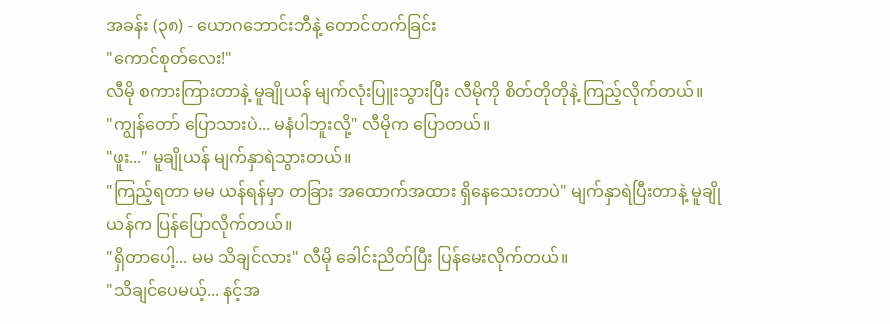အခန်း (၃၈) - ယောဂဘောင်းဘီနဲ့ တောင်တက်ခြင်း
"ကောင်စုတ်လေး!"
လီမို စကားကြားတာနဲ့ မူချိုယန် မျက်လုံးပြူးသွားပြီး လီမိုကို စိတ်တိုတိုနဲ့ ကြည့်လိုက်တယ်။
"ကျွန်တော် ပြောသားပဲ... မနံပါဘူးလို့" လီမိုက ပြောတယ်။
"ဖူး..." မူချိုယန် မျက်နှာရဲသွားတယ်။
"ကြည့်ရတာ မမ ယန်ရန်မှာ တခြား အထောက်အထား ရှိနေသေးတာပဲ" မျက်နှာရဲပြီးတာနဲ့ မူချိုယန်က ပြန်ပြောလိုက်တယ်။
"ရှိတာပေါ့... မမ သိချင်လား" လီမို ခေါင်းညိတ်ပြီး ပြန်မေးလိုက်တယ်။
"သိချင်ပေမယ့်... နင့်အ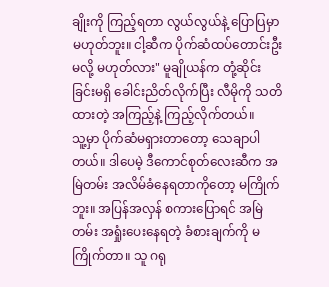ချိုးကို ကြည့်ရတာ လွယ်လွယ်နဲ့ ပြောပြမှာ မဟုတ်ဘူး။ ငါ့ဆီက ပိုက်ဆံထပ်တောင်းဦးမလို့ မဟုတ်လား" မူချိုယန်က တုံ့ဆိုင်းခြင်းမရှိ ခေါင်းညိတ်လိုက်ပြီး လီမိုကို သတိထားတဲ့ အကြည့်နဲ့ ကြည့်လိုက်တယ်။
သူ့မှာ ပိုက်ဆံမရှားတာတော့ သေချာပါတယ်။ ဒါပေမဲ့ ဒီကောင်စုတ်လေးဆီက အမြဲတမ်း အလိမ်ခံနေရတာကိုတော့ မကြိုက်ဘူး။ အပြန်အလှန် စကားပြောရင် အမြဲတမ်း အရှုံးပေးနေရတဲ့ ခံစားချက်ကို မကြိုက်တာ။ သူ ဂရု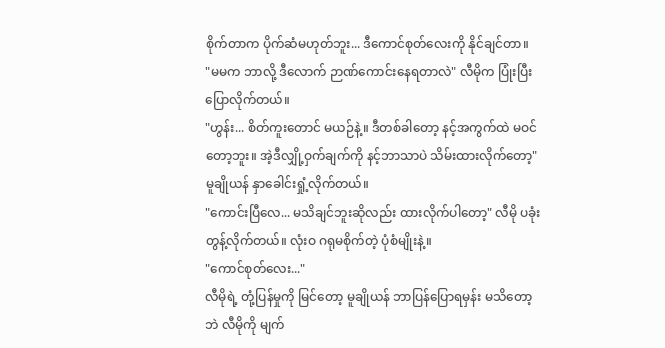စိုက်တာက ပိုက်ဆံမဟုတ်ဘူး... ဒီကောင်စုတ်လေးကို နိုင်ချင်တာ။
"မမက ဘာလို့ ဒီလောက် ဉာဏ်ကောင်းနေရတာလဲ" လီမိုက ပြုံးပြီး ပြောလိုက်တယ်။
"ဟွန်း... စိတ်ကူးတောင် မယဉ်နဲ့။ ဒီတစ်ခါတော့ နင့်အကွက်ထဲ မဝင်တော့ဘူး။ အဲ့ဒီလျှို့ဝှက်ချက်ကို နင့်ဘာသာပဲ သိမ်းထားလိုက်တော့" မူချိုယန် နှာခေါင်းရှုံ့လိုက်တယ်။
"ကောင်းပြီလေ... မသိချင်ဘူးဆိုလည်း ထားလိုက်ပါတော့" လီမို ပခုံးတွန့်လိုက်တယ်။ လုံးဝ ဂရုမစိုက်တဲ့ ပုံစံမျိုးနဲ့။
"ကောင်စုတ်လေး..."
လီမိုရဲ့ တုံ့ပြန်မှုကို မြင်တော့ မူချိုယန် ဘာပြန်ပြောရမှန်း မသိတော့ဘဲ လီမိုကို မျက်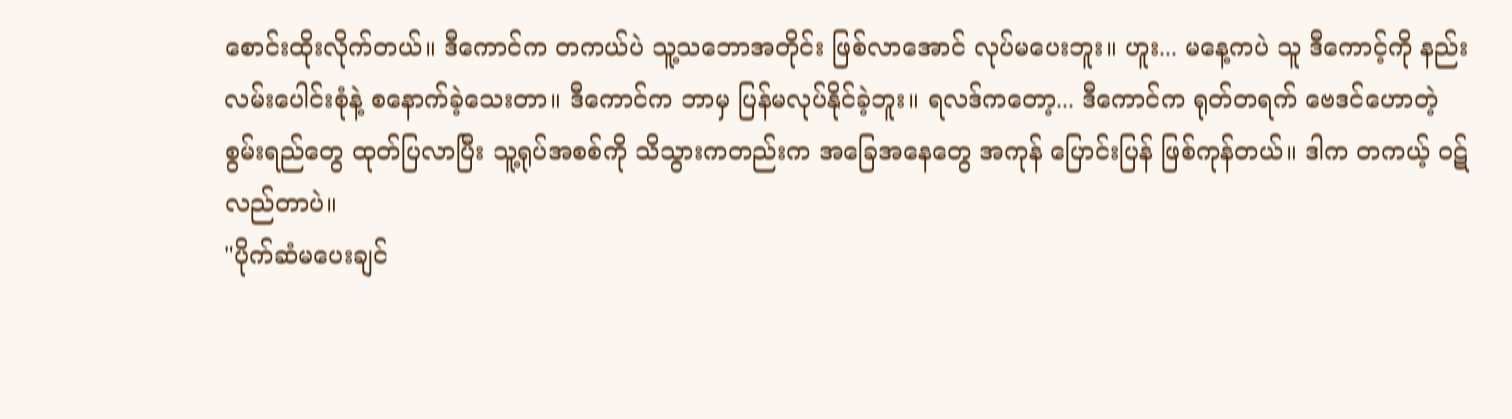စောင်းထိုးလိုက်တယ်။ ဒီကောင်က တကယ်ပဲ သူ့သဘောအတိုင်း ဖြစ်လာအောင် လုပ်မပေးဘူး။ ဟူး... မနေ့ကပဲ သူ ဒီကောင့်ကို နည်းလမ်းပေါင်းစုံနဲ့ စနောက်ခဲ့သေးတာ။ ဒီကောင်က ဘာမှ ပြန်မလုပ်နိုင်ခဲ့ဘူး။ ရလဒ်ကတော့... ဒီကောင်က ရုတ်တရက် ဗေဒင်ဟောတဲ့ စွမ်းရည်တွေ ထုတ်ပြလာပြီး သူ့ရုပ်အစစ်ကို သိသွားကတည်းက အခြေအနေတွေ အကုန် ပြောင်းပြန် ဖြစ်ကုန်တယ်။ ဒါက တကယ့် ဝဋ်လည်တာပဲ။
"ပိုက်ဆံမပေးချင်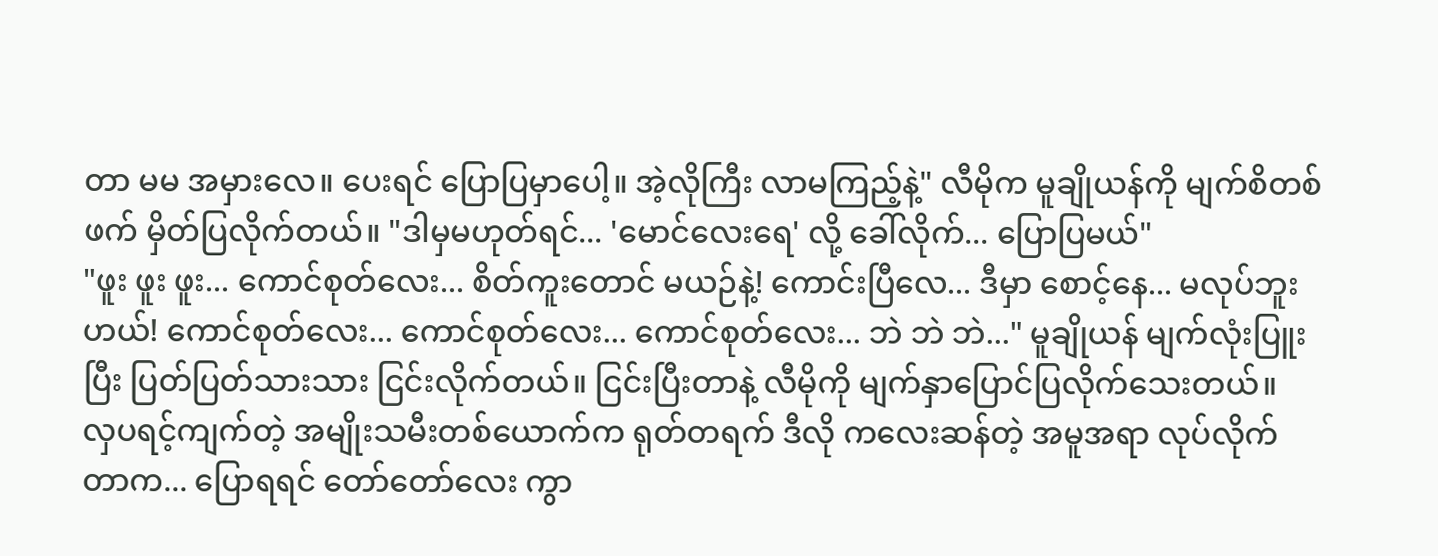တာ မမ အမှားလေ။ ပေးရင် ပြောပြမှာပေါ့။ အဲ့လိုကြီး လာမကြည့်နဲ့" လီမိုက မူချိုယန်ကို မျက်စိတစ်ဖက် မှိတ်ပြလိုက်တယ်။ "ဒါမှမဟုတ်ရင်... 'မောင်လေးရေ' လို့ ခေါ်လိုက်... ပြောပြမယ်"
"ဖူး ဖူး ဖူး... ကောင်စုတ်လေး... စိတ်ကူးတောင် မယဉ်နဲ့! ကောင်းပြီလေ... ဒီမှာ စောင့်နေ... မလုပ်ဘူးဟယ်! ကောင်စုတ်လေး... ကောင်စုတ်လေး... ကောင်စုတ်လေး... ဘဲ ဘဲ ဘဲ..." မူချိုယန် မျက်လုံးပြူးပြီး ပြတ်ပြတ်သားသား ငြင်းလိုက်တယ်။ ငြင်းပြီးတာနဲ့ လီမိုကို မျက်နှာပြောင်ပြလိုက်သေးတယ်။
လှပရင့်ကျက်တဲ့ အမျိုးသမီးတစ်ယောက်က ရုတ်တရက် ဒီလို ကလေးဆန်တဲ့ အမူအရာ လုပ်လိုက်တာက... ပြောရရင် တော်တော်လေး ကွာ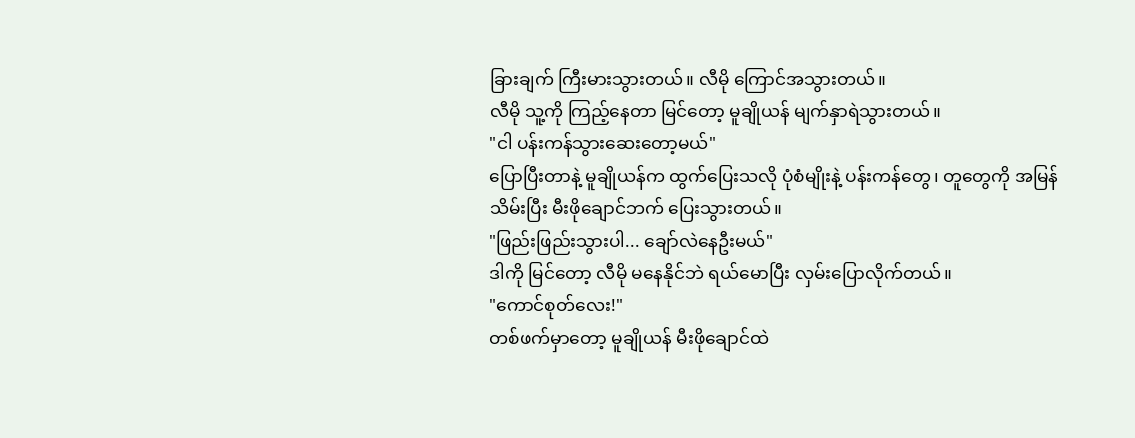ခြားချက် ကြီးမားသွားတယ်။ လီမို ကြောင်အသွားတယ်။
လီမို သူ့ကို ကြည့်နေတာ မြင်တော့ မူချိုယန် မျက်နှာရဲသွားတယ်။
"ငါ ပန်းကန်သွားဆေးတော့မယ်"
ပြောပြီးတာနဲ့ မူချိုယန်က ထွက်ပြေးသလို ပုံစံမျိုးနဲ့ ပန်းကန်တွေ၊ တူတွေကို အမြန်သိမ်းပြီး မီးဖိုချောင်ဘက် ပြေးသွားတယ်။
"ဖြည်းဖြည်းသွားပါ... ချော်လဲနေဦးမယ်"
ဒါကို မြင်တော့ လီမို မနေနိုင်ဘဲ ရယ်မောပြီး လှမ်းပြောလိုက်တယ်။
"ကောင်စုတ်လေး!"
တစ်ဖက်မှာတော့ မူချိုယန် မီးဖိုချောင်ထဲ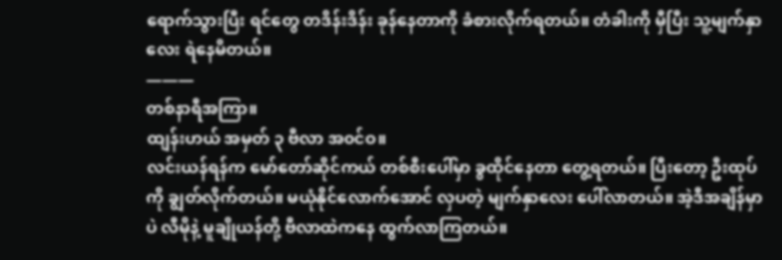ရောက်သွားပြီး ရင်တွေ တဒိန်းဒိန်း ခုန်နေတာကို ခံစားလိုက်ရတယ်။ တံခါးကို မှီပြီး သူ့မျက်နှာလေး ရဲနေမိတယ်။
———
တစ်နာရီအကြာ။
ထျန်းဟယ် အမှတ် ၃ ဗီလာ အ၀င်ဝ။
လင်းယန်ရန်က မော်တော်ဆိုင်ကယ် တစ်စီးပေါ်မှာ ခွထိုင်နေတာ တွေ့ရတယ်။ ပြီးတော့ ဦးထုပ်ကို ချွတ်လိုက်တယ်။ မယုံနိုင်လောက်အောင် လှပတဲ့ မျက်နှာလေး ပေါ်လာတယ်။ အဲ့ဒီအချိန်မှာပဲ လီမိုနဲ့ မူချိုယန်တို့ ဗီလာထဲကနေ ထွက်လာကြတယ်။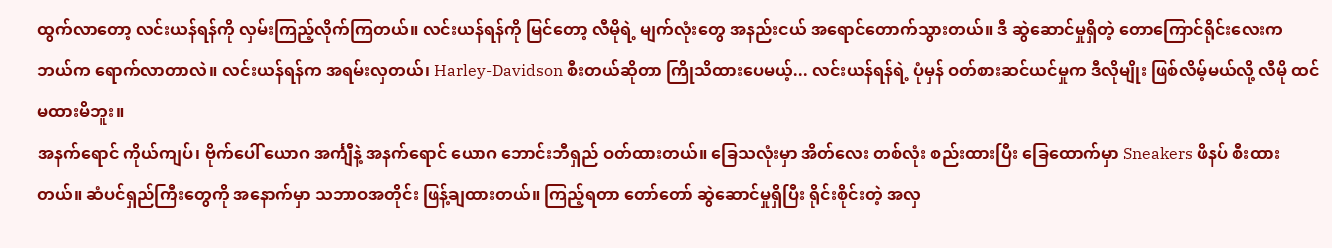ထွက်လာတော့ လင်းယန်ရန်ကို လှမ်းကြည့်လိုက်ကြတယ်။ လင်းယန်ရန်ကို မြင်တော့ လီမိုရဲ့ မျက်လုံးတွေ အနည်းငယ် အရောင်တောက်သွားတယ်။ ဒီ ဆွဲဆောင်မှုရှိတဲ့ တောကြောင်ရိုင်းလေးက ဘယ်က ရောက်လာတာလဲ။ လင်းယန်ရန်က အရမ်းလှတယ်၊ Harley-Davidson စီးတယ်ဆိုတာ ကြိုသိထားပေမယ့်... လင်းယန်ရန်ရဲ့ ပုံမှန် ဝတ်စားဆင်ယင်မှုက ဒီလိုမျိုး ဖြစ်လိမ့်မယ်လို့ လီမို ထင်မထားမိဘူး။
အနက်ရောင် ကိုယ်ကျပ်၊ ဗိုက်ပေါ် ယောဂ အင်္ကျီနဲ့ အနက်ရောင် ယောဂ ဘောင်းဘီရှည် ဝတ်ထားတယ်။ ခြေသလုံးမှာ အိတ်လေး တစ်လုံး စည်းထားပြီး ခြေထောက်မှာ Sneakers ဖိနပ် စီးထားတယ်။ ဆံပင်ရှည်ကြီးတွေကို အနောက်မှာ သဘာဝအတိုင်း ဖြန့်ချထားတယ်။ ကြည့်ရတာ တော်တော် ဆွဲဆောင်မှုရှိပြီး ရိုင်းစိုင်းတဲ့ အလှ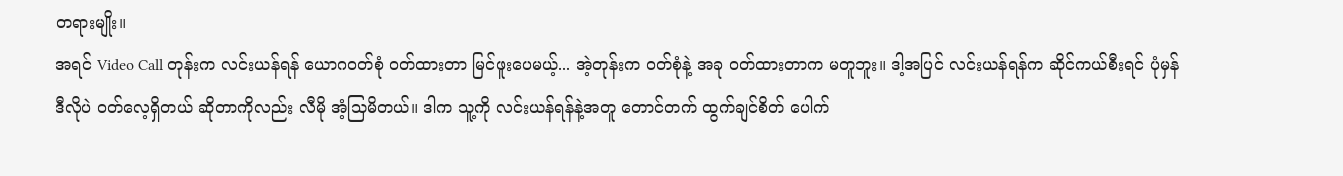တရားမျိုး။
အရင် Video Call တုန်းက လင်းယန်ရန် ယောဂဝတ်စုံ ဝတ်ထားတာ မြင်ဖူးပေမယ့်... အဲ့တုန်းက ဝတ်စုံနဲ့ အခု ဝတ်ထားတာက မတူဘူး။ ဒါ့အပြင် လင်းယန်ရန်က ဆိုင်ကယ်စီးရင် ပုံမှန် ဒီလိုပဲ ဝတ်လေ့ရှိတယ် ဆိုတာကိုလည်း လီမို အံ့သြမိတယ်။ ဒါက သူ့ကို လင်းယန်ရန်နဲ့အတူ တောင်တက် ထွက်ချင်စိတ် ပေါက်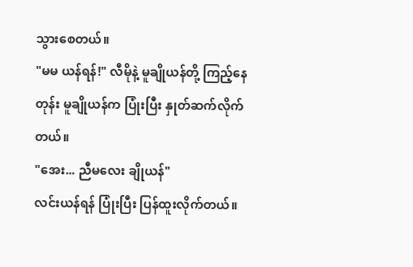သွားစေတယ်။
"မမ ယန်ရန်!" လီမိုနဲ့ မူချိုယန်တို့ ကြည့်နေတုန်း မူချိုယန်က ပြုံးပြီး နှုတ်ဆက်လိုက်တယ်။
"အေး... ညီမလေး ချိုယန်"
လင်းယန်ရန် ပြုံးပြီး ပြန်ထူးလိုက်တယ်။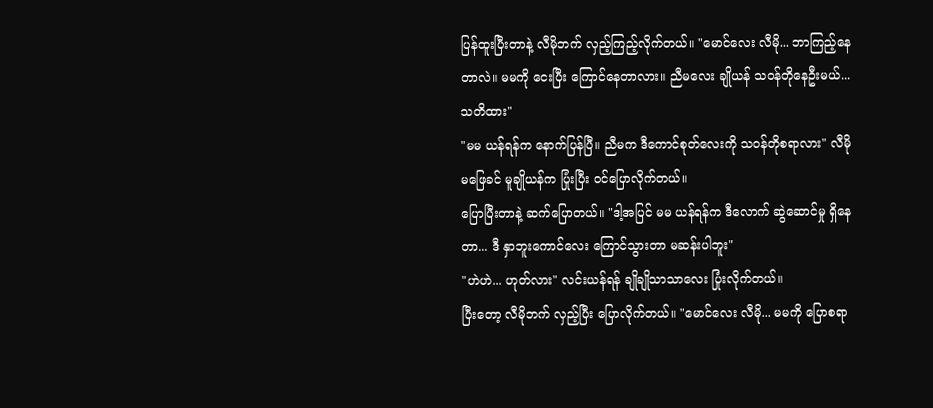ပြန်ထူးပြီးတာနဲ့ လီမိုဘက် လှည့်ကြည့်လိုက်တယ်။ "မောင်လေး လီမို... ဘာကြည့်နေတာလဲ။ မမကို ငေးပြီး ကြောင်နေတာလား။ ညီမလေး ချိုယန် သဝန်တိုနေဦးမယ်... သတိထား"
"မမ ယန်ရန်က နောက်ပြန်ပြီ။ ညီမက ဒီကောင်စုတ်လေးကို သဝန်တိုစရာလား" လီမို မဖြေခင် မူချိုယန်က ပြုံးပြီး ဝင်ပြောလိုက်တယ်။
ပြောပြီးတာနဲ့ ဆက်ပြောတယ်။ "ဒါ့အပြင် မမ ယန်ရန်က ဒီလောက် ဆွဲဆောင်မှု ရှိနေတာ... ဒီ နှာဘူးကောင်လေး ကြောင်သွားတာ မဆန်းပါဘူး"
"ဟဲဟဲ... ဟုတ်လား" လင်းယန်ရန် ချိုချိုသာသာလေး ပြုံးလိုက်တယ်။
ပြီးတော့ လီမိုဘက် လှည့်ပြီး ပြောလိုက်တယ်။ "မောင်လေး လီမို... မမကို ပြောစရာ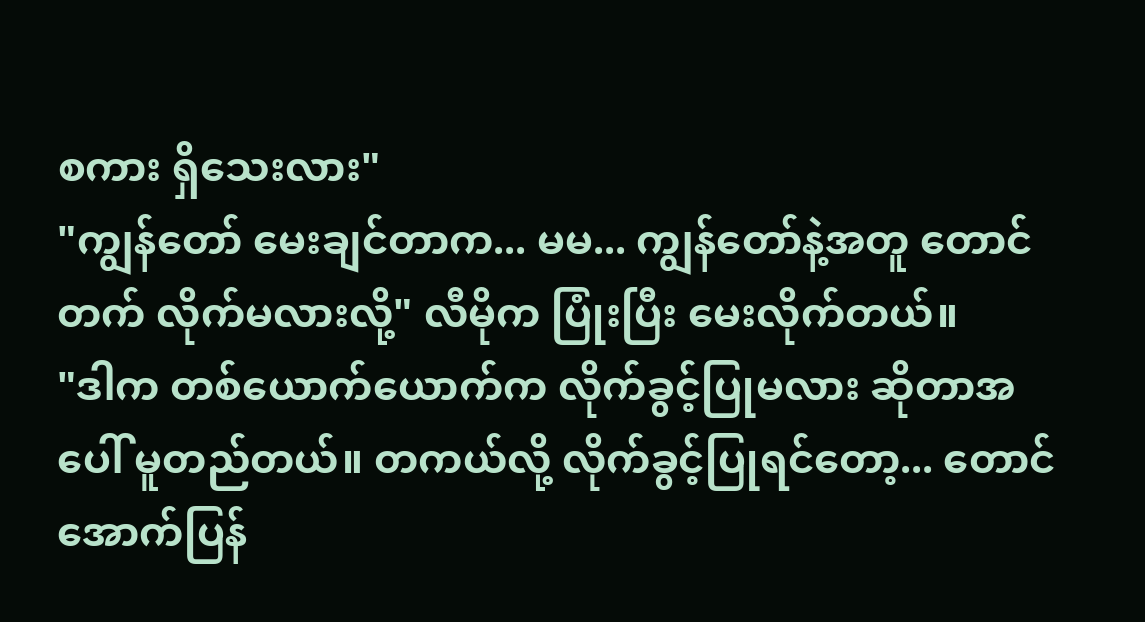စကား ရှိသေးလား"
"ကျွန်တော် မေးချင်တာက... မမ... ကျွန်တော်နဲ့အတူ တောင်တက် လိုက်မလားလို့" လီမိုက ပြုံးပြီး မေးလိုက်တယ်။
"ဒါက တစ်ယောက်ယောက်က လိုက်ခွင့်ပြုမလား ဆိုတာအပေါ် မူတည်တယ်။ တကယ်လို့ လိုက်ခွင့်ပြုရင်တော့... တောင်အောက်ပြန်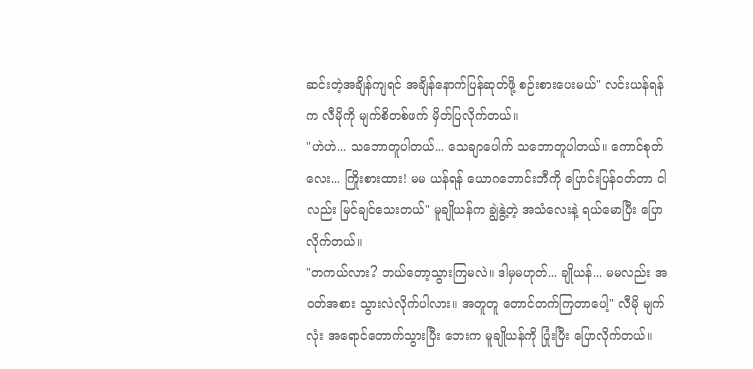ဆင်းတဲ့အချိန်ကျရင် အချိန်နောက်ပြန်ဆုတ်ဖို့ စဉ်းစားပေးမယ်" လင်းယန်ရန်က လီမိုကို မျက်စိတစ်ဖက် မှိတ်ပြလိုက်တယ်။
"ဟဲဟဲ... သဘောတူပါတယ်... သေချာပေါက် သဘောတူပါတယ်။ ကောင်စုတ်လေး... ကြိုးစားထား! မမ ယန်ရန် ယောဂဘောင်းဘီကို ပြောင်းပြန်ဝတ်တာ ငါလည်း မြင်ချင်သေးတယ်" မူချိုယန်က ချွဲနွဲ့တဲ့ အသံလေးနဲ့ ရယ်မောပြီး ပြောလိုက်တယ်။
"တကယ်လား? ဘယ်တော့သွားကြမလဲ။ ဒါမှမဟုတ်... ချိုယန်... မမလည်း အဝတ်အစား သွားလဲလိုက်ပါလား။ အတူတူ တောင်တက်ကြတာပေါ့" လီမို မျက်လုံး အရောင်တောက်သွားပြီး ဘေးက မူချိုယန်ကို ပြုံးပြီး ပြောလိုက်တယ်။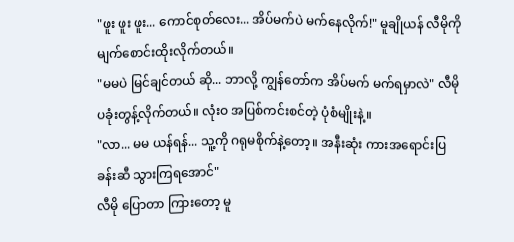"ဖူး ဖူး ဖူး... ကောင်စုတ်လေး... အိပ်မက်ပဲ မက်နေလိုက်!" မူချိုယန် လီမိုကို မျက်စောင်းထိုးလိုက်တယ်။
"မမပဲ မြင်ချင်တယ် ဆို... ဘာလို့ ကျွန်တော်က အိပ်မက် မက်ရမှာလဲ" လီမို ပခုံးတွန့်လိုက်တယ်။ လုံးဝ အပြစ်ကင်းစင်တဲ့ ပုံစံမျိုးနဲ့။
"လာ... မမ ယန်ရန်... သူ့ကို ဂရုမစိုက်နဲ့တော့။ အနီးဆုံး ကားအရောင်းပြခန်းဆီ သွားကြရအောင်"
လီမို ပြောတာ ကြားတော့ မူ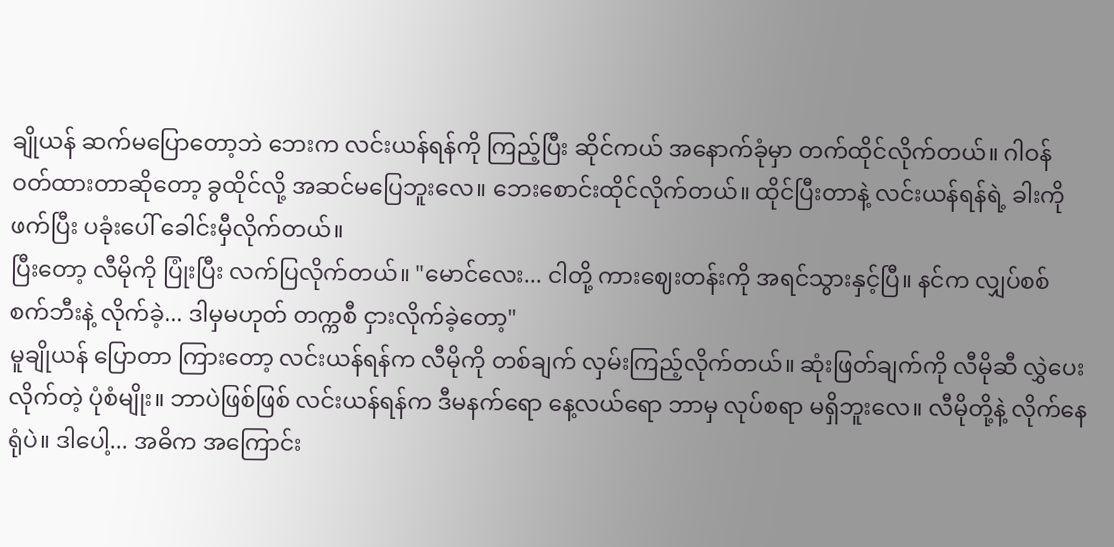ချိုယန် ဆက်မပြောတော့ဘဲ ဘေးက လင်းယန်ရန်ကို ကြည့်ပြီး ဆိုင်ကယ် အနောက်ခုံမှာ တက်ထိုင်လိုက်တယ်။ ဂါဝန် ဝတ်ထားတာဆိုတော့ ခွထိုင်လို့ အဆင်မပြေဘူးလေ။ ဘေးစောင်းထိုင်လိုက်တယ်။ ထိုင်ပြီးတာနဲ့ လင်းယန်ရန်ရဲ့ ခါးကို ဖက်ပြီး ပခုံးပေါ် ခေါင်းမှီလိုက်တယ်။
ပြီးတော့ လီမိုကို ပြုံးပြီး လက်ပြလိုက်တယ်။ "မောင်လေး... ငါတို့ ကားဈေးတန်းကို အရင်သွားနှင့်ပြီ။ နင်က လျှပ်စစ်စက်ဘီးနဲ့ လိုက်ခဲ့... ဒါမှမဟုတ် တက္ကစီ ငှားလိုက်ခဲ့တော့"
မူချိုယန် ပြောတာ ကြားတော့ လင်းယန်ရန်က လီမိုကို တစ်ချက် လှမ်းကြည့်လိုက်တယ်။ ဆုံးဖြတ်ချက်ကို လီမိုဆီ လွှဲပေးလိုက်တဲ့ ပုံစံမျိုး။ ဘာပဲဖြစ်ဖြစ် လင်းယန်ရန်က ဒီမနက်ရော နေ့လယ်ရော ဘာမှ လုပ်စရာ မရှိဘူးလေ။ လီမိုတို့နဲ့ လိုက်နေရုံပဲ။ ဒါပေါ့... အဓိက အကြောင်း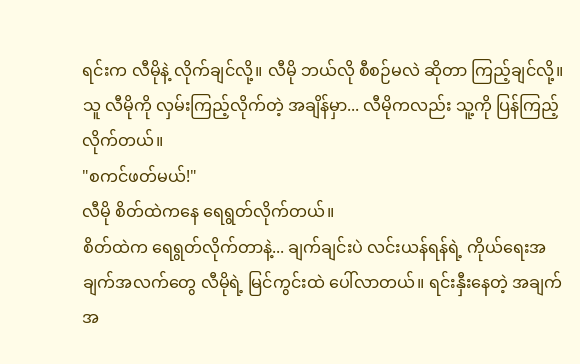ရင်းက လီမိုနဲ့ လိုက်ချင်လို့။ လီမို ဘယ်လို စီစဉ်မလဲ ဆိုတာ ကြည့်ချင်လို့။
သူ လီမိုကို လှမ်းကြည့်လိုက်တဲ့ အချိန်မှာ... လီမိုကလည်း သူ့ကို ပြန်ကြည့်လိုက်တယ်။
"စကင်ဖတ်မယ်!"
လီမို စိတ်ထဲကနေ ရေရွတ်လိုက်တယ်။
စိတ်ထဲက ရေရွတ်လိုက်တာနဲ့... ချက်ချင်းပဲ လင်းယန်ရန်ရဲ့ ကိုယ်ရေးအချက်အလက်တွေ လီမိုရဲ့ မြင်ကွင်းထဲ ပေါ်လာတယ်။ ရင်းနှီးနေတဲ့ အချက်အ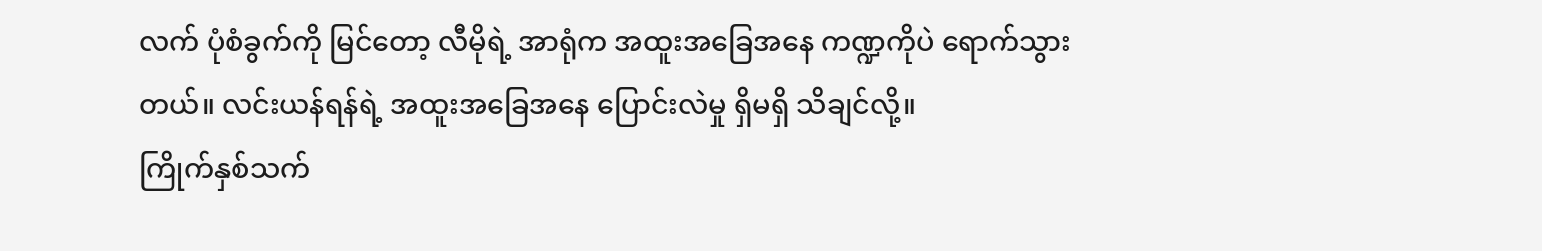လက် ပုံစံခွက်ကို မြင်တော့ လီမိုရဲ့ အာရုံက အထူးအခြေအနေ ကဏ္ဍကိုပဲ ရောက်သွားတယ်။ လင်းယန်ရန်ရဲ့ အထူးအခြေအနေ ပြောင်းလဲမှု ရှိမရှိ သိချင်လို့။
ကြိုက်နှစ်သက်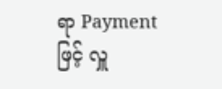ရာ Payment ဖြင့် လှူ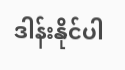ဒါန်းနိုင်ပါ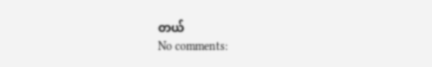တယ်
No comments: